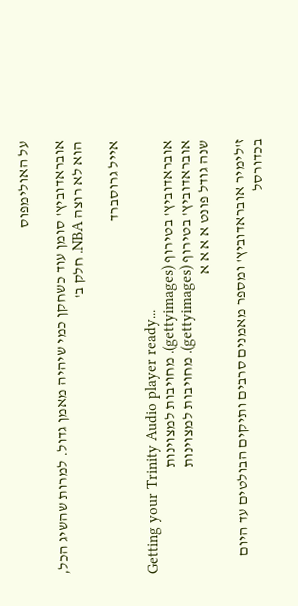על האולימפוס

אובראדוביץ' סומן עוד כשחקן כמי שיהיה מאמן גדול. למרות שהשיג הכל, הוא לא רוצה NBA. חלק ב'

אייל גרוסברד

Getting your Trinity Audio player ready...
אובראדוביץ' בטירוף (gettyimages). מחויבות למצוינות
אובראדוביץ' בטירוף (gettyimages). מחויבות למצוינות
שנה גודל פונט א א א א

ז'לימיר אובראדוביץ' ומספר מאמנים סרבים ותיקים הבולטים עד היום בכדורסל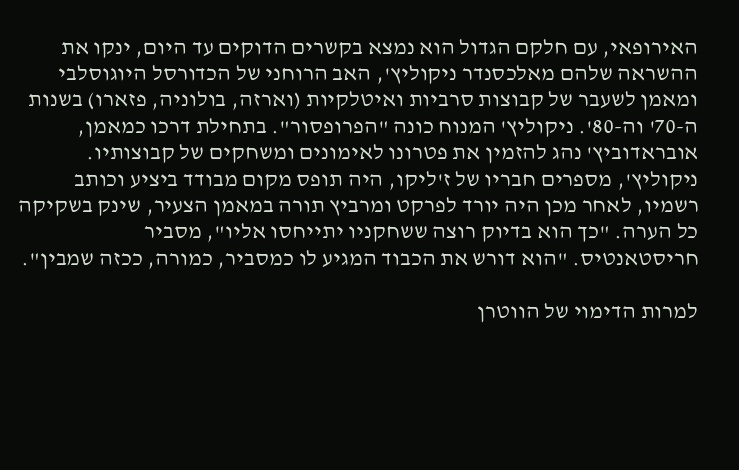האירופאי, עם חלקם הגדול הוא נמצא בקשרים הדוקים עד היום, ינקו את ההשראה שלהם מאלכסנדר ניקוליץ', האב הרוחני של הכדורסל היוגוסלבי ומאמן לשעבר של קבוצות סרביות ואיטלקיות (וארזה, בולוניה, פזארו) בשנות ה-70' וה-80'. ניקוליץ' המנוח כונה "הפרופסור". בתחילת דרכו כמאמן, אובראדוביץ' נהג להזמין את פטרונו לאימונים ומשחקים של קבוצותיו. ניקוליץ', מספרים חבריו של ז'ליקו, היה תופס מקום מבודד ביציע וכותב רשמיו, לאחר מכן היה יורד לפרקט ומרביץ תורה במאמן הצעיר, שינק בשקיקה כל הערה. "כך הוא בדיוק רוצה ששחקניו יתייחסו אליו", מסביר חריסטאנטיס. "הוא דורש את הכבוד המגיע לו כמסביר, כמורה, ככזה שמבין".

למרות הדימוי של הווטרן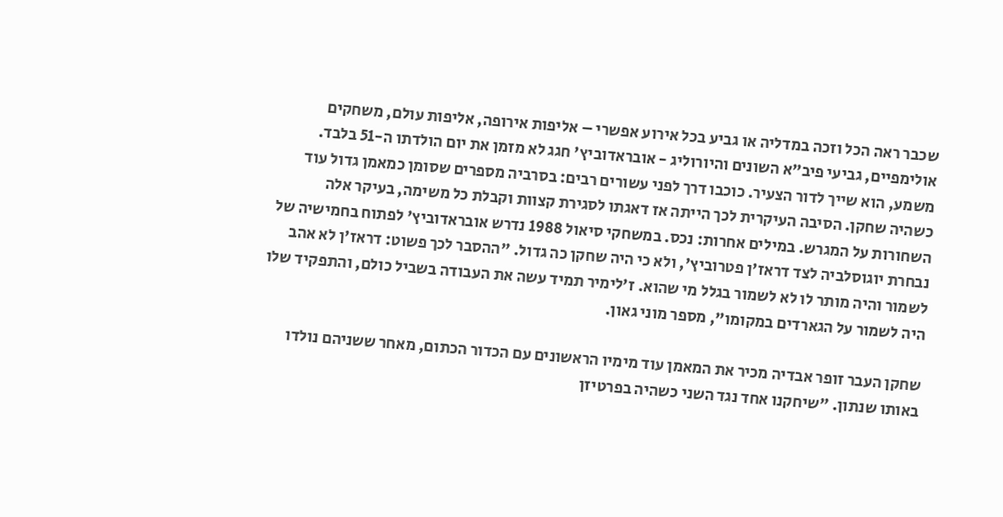שכבר ראה הכל וזכה במדליה או גביע בכל אירוע אפשרי – אליפות אירופה, אליפות עולם, משחקים אולימפיים, גביעי פיב"א השונים והיורוליג - אובראדוביץ' חגג לא מזמן את יום הולדתו ה-51 בלבד. משמע, הוא שייך לדור הצעיר. כוכבו דרך לפני עשורים רבים: בסרביה מספרים שסומן כמאמן גדול עוד כשהיה שחקן. הסיבה העיקרית לכך הייתה אז דאגתו לסגירת קצוות וקבלת כל משימה, בעיקר אלה השחורות על המגרש. במילים אחרות: נכס. במשחקי סיאול 1988 נדרש אובראדוביץ' לפתוח בחמישיה של נבחרת יוגוסלביה לצד דראז'ן פטרוביץ', ולא כי היה שחקן כה גדול. "ההסבר לכך פשוט: דראז'ן לא אהב לשמור והיה מותר לו לא לשמור בגלל מי שהוא. ז'לימיר תמיד עשה את העבודה בשביל כולם, והתפקיד שלו היה לשמור על הגארדים במקומו", מספר מוני גאון.

שחקן העבר זופר אבדיה מכיר את המאמן עוד מימיו הראשונים עם הכדור הכתום, מאחר ששניהם נולדו באותו שנתון. "שיחקנו אחד נגד השני כשהיה בפרטיזן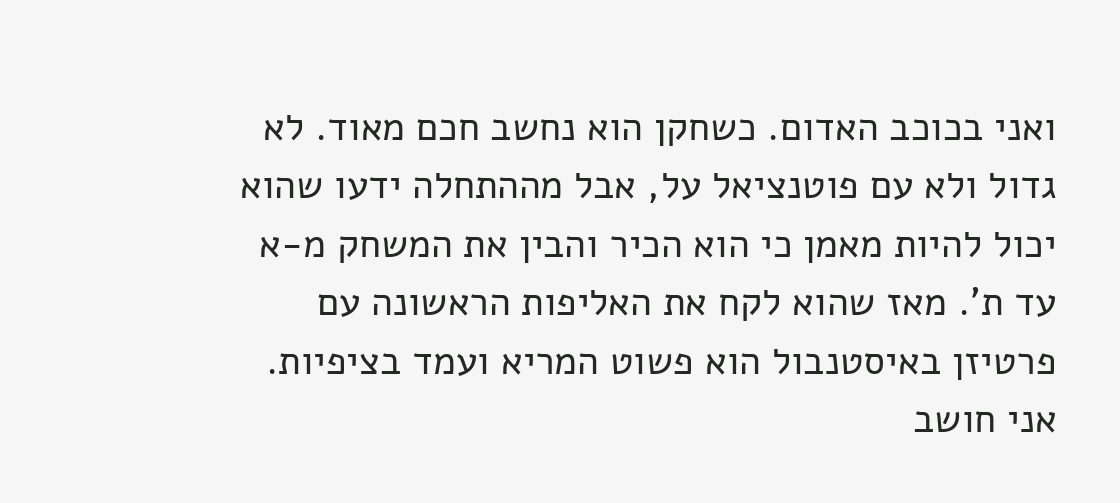ואני בכוכב האדום. כשחקן הוא נחשב חכם מאוד. לא גדול ולא עם פוטנציאל על, אבל מההתחלה ידעו שהוא יכול להיות מאמן כי הוא הכיר והבין את המשחק מ-א עד ת'. מאז שהוא לקח את האליפות הראשונה עם פרטיזן באיסטנבול הוא פשוט המריא ועמד בציפיות. אני חושב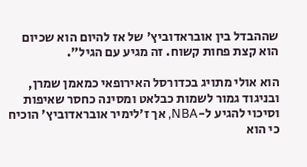שההבדל בין אובראדוביץ' של אז להיום הוא שכיום הוא קצת פחות קשוח. זה מגיע עם הגיל".

הוא אולי מתויג בכדורסל האירופאי כמאמן שמרן, ובניגוד גמור לשמות כבלאט ומסינה כחסר שאיפות וסיכוי להגיע ל-NBA, אך ז'לימיר אובראדוביץ' הוכיח כי הוא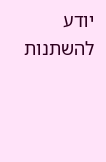יודע להשתנות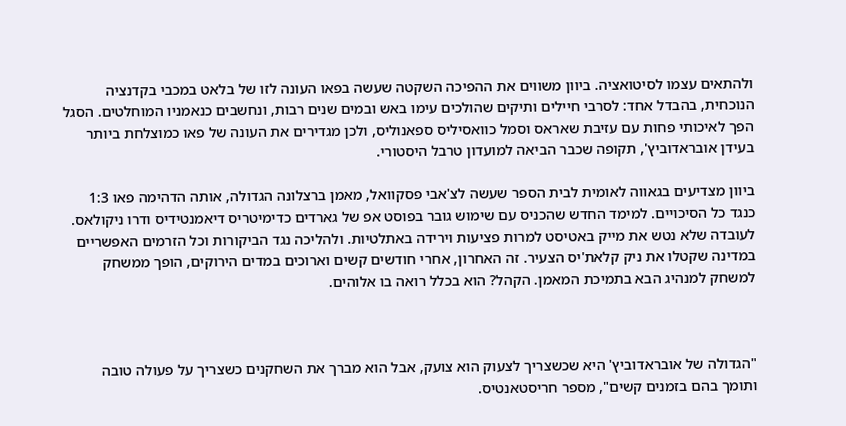ולהתאים עצמו לסיטואציה. ביוון משווים את ההפיכה השקטה שעשה בפאו העונה לזו של בלאט במכבי בקדנציה הנוכחית, בהבדל אחד: לסרבי חיילים ותיקים שהולכים עימו באש ובמים שנים רבות, ונחשבים כנאמניו המוחלטים. הסגל הפך לאיכותי פחות עם עזיבת שאראס וסמל כוואסיליס ספאנוליס, ולכן מגדירים את העונה של פאו כמוצלחת ביותר בעידן אובראדוביץ', תקופה שכבר הביאה למועדון טרבל היסטורי.

ביוון מצדיעים בגאווה לאומית לבית הספר שעשה לצ'אבי פסקוואל, מאמן ברצלונה הגדולה, אותה הדהימה פאו 1:3 כנגד כל הסיכויים. למימד החדש שהכניס עם שימוש גובר בפוסט אפ של גארדים כדימיטריס דיאמנטידיס ודרו ניקולאס. לעובדה שלא נטש את מייק באטיסט למרות פציעות וירידה באתלטיות. ולהליכה נגד הביקורות וכל הזרמים האפשריים במדינה שקטלו את ניק קלאת'יס הצעיר. זה האחרון, אחרי חודשים קשים וארוכים במדים הירוקים, הופך ממשחק למשחק למנהיג הבא בתמיכת המאמן. הקהל? הוא בכלל רואה בו אלוהים.



"הגדולה של אובראדוביץ' היא שכשצריך לצעוק הוא צועק, אבל הוא מברך את השחקנים כשצריך על פעולה טובה ותומך בהם בזמנים קשים", מספר חריסטאנטיס.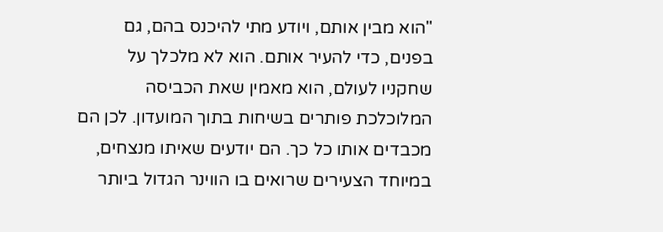"הוא מבין אותם, ויודע מתי להיכנס בהם, גם בפנים, כדי להעיר אותם. הוא לא מלכלך על שחקניו לעולם, הוא מאמין שאת הכביסה המלוכלכת פותרים בשיחות בתוך המועדון. לכן הם מכבדים אותו כל כך. הם יודעים שאיתו מנצחים, במיוחד הצעירים שרואים בו הווינר הגדול ביותר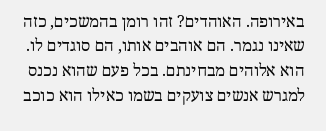באירופה. האוהדים? זהו רומן בהמשכים, כזה שאינו נגמר. הם אוהבים אותו, הם סוגדים לו. הוא אלוהים מבחינתם. בכל פעם שהוא נכנס למגרש אנשים צועקים בשמו כאילו הוא כוכב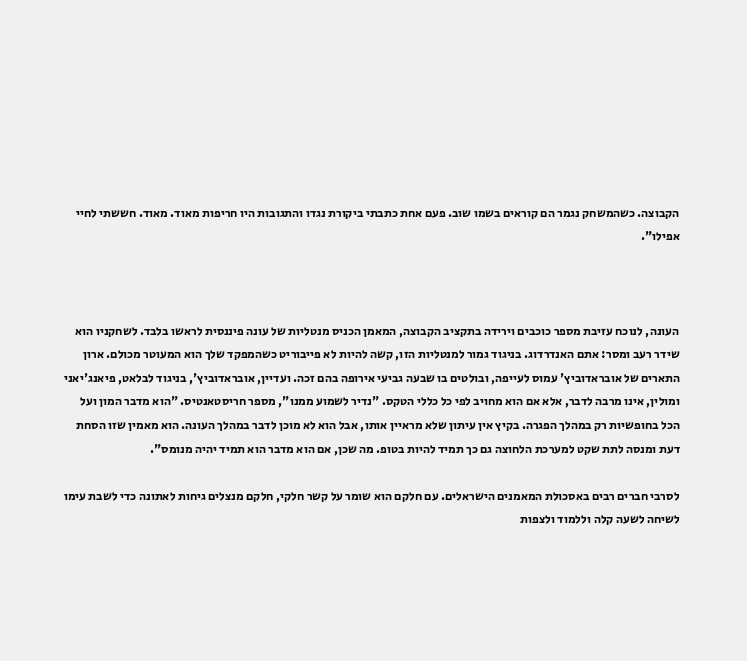הקבוצה. כשהמשחק נגמר הם קוראים בשמו שוב. פעם אחת כתבתי ביקורת נגדו והתגובות היו חריפות מאוד. מאוד. חששתי לחיי אפילו".



העונה, לנוכח עזיבת מספר כוכבים וירידה בתקציב הקבוצה, המאמן הכניס מנטליות של עונה פיננסית לראשו בלבד. לשחקניו הוא שידר רעב ומסר: אתם האנדרדוג. בניגוד גמור למנטליות הזו, קשה להיות לא פייבוריט כשהמפקד שלך הוא המעוטר מכולם. ארון התארים של אובראדוביץ' עמוס לעייפה, ובולטים בו שבעה גביעי אירופה בהם זכה. ועדיין, אובראדוביץ', בניגוד לבלאט, פיאנג'יאני ומולין, אינו מרבה לדבר, אלא אם הוא מחויב לפי כל כללי הטקס. "נדיר לשמוע ממנו", מספר חריסטאנטיס. "הוא מדבר המון ועל הכל בחופשיות רק במהלך הפגרה. בקיץ אין עיתון שלא מראיין אותו, אבל הוא לא מוכן לדבר במהלך העונה. הוא מאמין שזו הסחת דעת ומנסה לתת שקט למערכת הלחוצה גם כך תמיד להיות בטופ. מה שכן, אם הוא מדבר הוא תמיד יהיה מנומס".

לסרבי חברים רבים באסכולת המאמנים הישראלים. עם חלקם הוא שומר על קשר חלקי, חלקם מנצלים גיחות לאתונה כדי לשבת עימו לשיחה לשעה קלה וללמוד ולצפות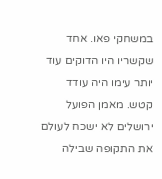במשחקי פאו. אחד שקשריו היו הדוקים עוד יותר עימו היה עודד קטש. מאמן הפועל ירושלים לא ישכח לעולם את התקופה שבילה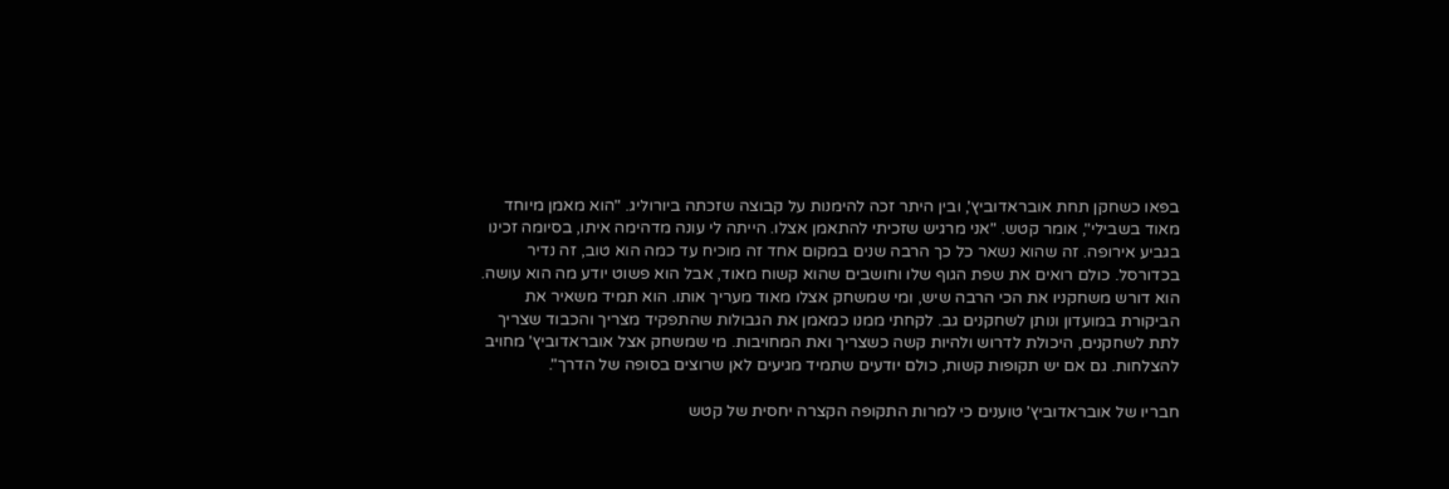בפאו כשחקן תחת אובראדוביץ', ובין היתר זכה להימנות על קבוצה שזכתה ביורוליג. "הוא מאמן מיוחד מאוד בשבילי", אומר קטש. "אני מרגיש שזכיתי להתאמן אצלו. הייתה לי עונה מדהימה איתו, בסיומה זכינו בגביע אירופה. זה שהוא נשאר כל כך הרבה שנים במקום אחד זה מוכיח עד כמה הוא טוב, זה נדיר בכדורסל. כולם רואים את שפת הגוף שלו וחושבים שהוא קשוח מאוד, אבל הוא פשוט יודע מה הוא עושה. הוא דורש משחקניו את הכי הרבה שיש, ומי שמשחק אצלו מאוד מעריך אותו. הוא תמיד משאיר את הביקורת במועדון ונותן לשחקנים גב. לקחתי ממנו כמאמן את הגבולות שהתפקיד מצריך והכבוד שצריך לתת לשחקנים, היכולת לדרוש ולהיות קשה כשצריך ואת המחויבות. מי שמשחק אצל אובראדוביץ' מחויב להצלחות. גם אם יש תקופות קשות, כולם יודעים שתמיד מגיעים לאן שרוצים בסופה של הדרך".

חבריו של אובראדוביץ' טוענים כי למרות התקופה הקצרה יחסית של קטש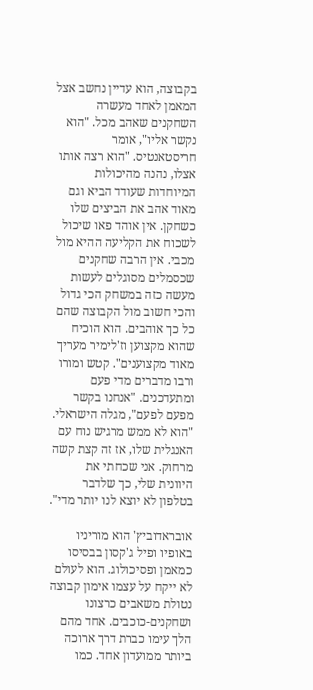בקבוצה, הוא עדיין נחשב אצל המאמן לאחד מעשרה השחקנים שאהב מכל. "הוא נקשר אליו", אומר חריסטאנטיס. "הוא רצה אותו אצלו, נהנה מהיכולות המיוחדות שעודד הביא וגם מאוד אהב את הביצים שלו כשחקן. אין אוהד פאו שיכול לשכוח את הקליעה ההיא מול מכבי. אין הרבה שחקנים שכסמלים מסוגלים לעשות מעשה כזה במשחק הכי גדול והכי חשוב מול הקבוצה שהם כל כך אוהבים. הוא הוכיח שהוא מקצוען וז'לימיר מעריך מאוד מקצוענים". קטש ומורו ורבו מדברים מדי פעם ומתעדכנים. "אנחנו בקשר מפעם לפעם", מגלה הישראלי. "הוא לא ממש מרגיש נוח עם האנגלית שלו, אז זה קצת קשה מרחוק. אני שכחתי את היוונית שלי, כך שלדבר בטלפון לא יוצא לנו יותר מדי".

אובראדוביץ' הוא מוריניו באופיו ופיל ג'קסון בבסיסו כמאמן ופסיכולוג. הוא לעולם לא ייקח על עצמו אימון קבוצה נטולת משאבים כרצונו ושחקנים-כוכבים. אחד מהם הלך עימו כברת דרך ארוכה ביותר ממועדון אחד. כמו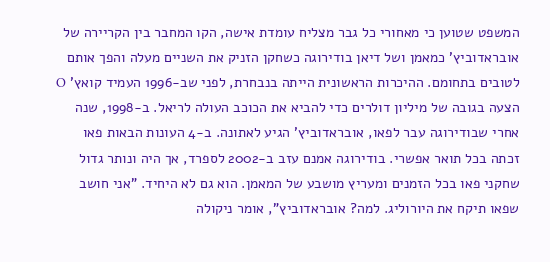המשפט שטוען כי מאחורי כל גבר מצליח עומדת אישה, הקו המחבר בין הקריירה של אובראדוביץ' כמאמן ושל דיאן בודירוגה כשחקן הזניק את השניים מעלה והפך אותם לטובים בתחומם. ההיכרות הראשונית הייתה בנבחרת, לפני שב-1996 העמיד קואץ' O הצעה בגובה של מיליון דולרים כדי להביא את הכוכב העולה לריאל. ב-1998, שנה אחרי שבודירוגה עבר לפאו, אובראדוביץ' הגיע לאתונה. ב-4 העונות הבאות פאו זכתה בכל תואר אפשרי. בודירוגה אמנם עזב ב-2002 לספרד, אך היה ונותר גדול שחקני פאו בכל הזמנים ומעריץ מושבע של המאמן. הוא גם לא היחיד. "אני חושב שפאו תיקח את היורוליג. למה? אובראדוביץ", אומר ניקולה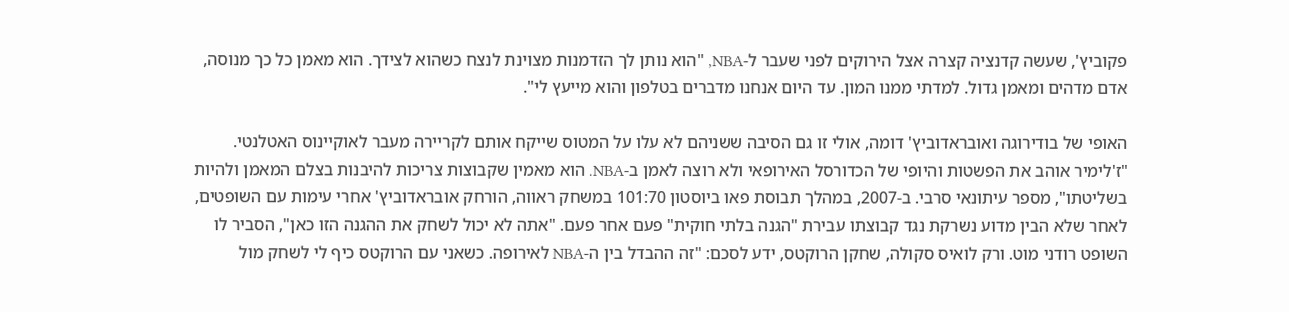פקוביץ', שעשה קדנציה קצרה אצל הירוקים לפני שעבר ל-NBA, "הוא נותן לך הזדמנות מצוינת לנצח כשהוא לצידך. הוא מאמן כל כך מנוסה, אדם מדהים ומאמן גדול. למדתי ממנו המון. עד היום אנחנו מדברים בטלפון והוא מייעץ לי".

האופי של בודירוגה ואובראדוביץ' דומה, אולי זו גם הסיבה ששניהם לא עלו על המטוס שייקח אותם לקריירה מעבר לאוקיינוס האטלנטי. "ז'לימיר אוהב את הפשטות והיופי של הכדורסל האירופאי ולא רוצה לאמן ב-NBA. הוא מאמין שקבוצות צריכות להיבנות בצלם המאמן ולהיות בשליטתו", מספר עיתונאי סרבי. ב-2007, במהלך תבוסת פאו ביוסטון 101:70 במשחק ראווה, הורחק אובראדוביץ' אחרי עימות עם השופטים, לאחר שלא הבין מדוע נשרקת נגד קבוצתו עבירת "הגנה בלתי חוקית" פעם אחר פעם. "אתה לא יכול לשחק את ההגנה הזו כאן", הסביר לו השופט רודני מוט. ורק לואיס סקולה, שחקן הרוקטס, ידע לסכם: "זה ההבדל בין ה-NBA לאירופה. כשאני עם הרוקטס כיף לי לשחק מול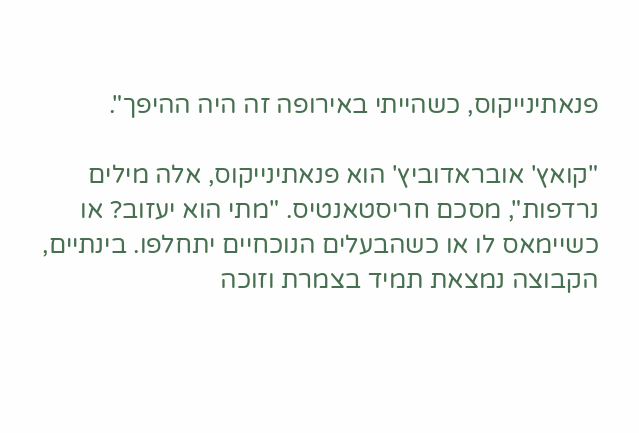פנאתינייקוס, כשהייתי באירופה זה היה ההיפך".

"קואץ' אובראדוביץ' הוא פנאתינייקוס, אלה מילים נרדפות", מסכם חריסטאנטיס. "מתי הוא יעזוב? או כשיימאס לו או כשהבעלים הנוכחיים יתחלפו. בינתיים, הקבוצה נמצאת תמיד בצמרת וזוכה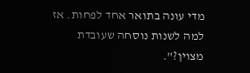מדי עונה בתואר אחד לפחות. אז למה לשנות נוסחה שעובדת מצוין?".